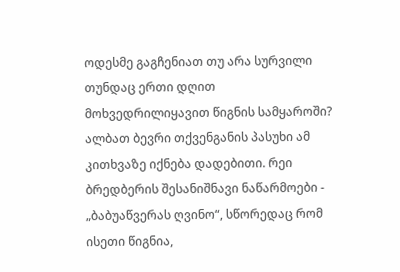ოდესმე გაგჩენიათ თუ არა სურვილი თუნდაც ერთი დღით მოხვედრილიყავით წიგნის სამყაროში? ალბათ ბევრი თქვენგანის პასუხი ამ კითხვაზე იქნება დადებითი. რეი ბრედბერის შესანიშნავი ნაწარმოები - „ბაბუაწვერას ღვინო“, სწორედაც რომ ისეთი წიგნია,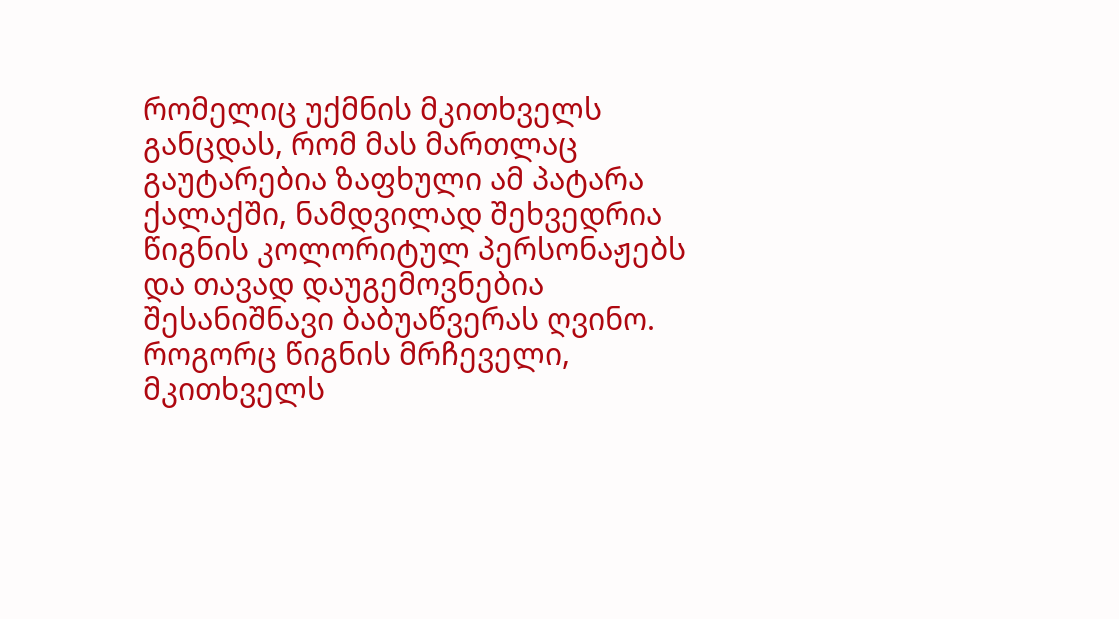რომელიც უქმნის მკითხველს განცდას, რომ მას მართლაც გაუტარებია ზაფხული ამ პატარა ქალაქში, ნამდვილად შეხვედრია წიგნის კოლორიტულ პერსონაჟებს და თავად დაუგემოვნებია შესანიშნავი ბაბუაწვერას ღვინო. როგორც წიგნის მრჩეველი, მკითხველს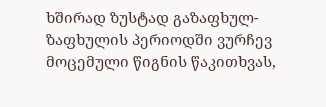ხშირად ზუსტად გაზაფხულ-ზაფხულის პერიოდში ვურჩევ მოცემული წიგნის წაკითხვას,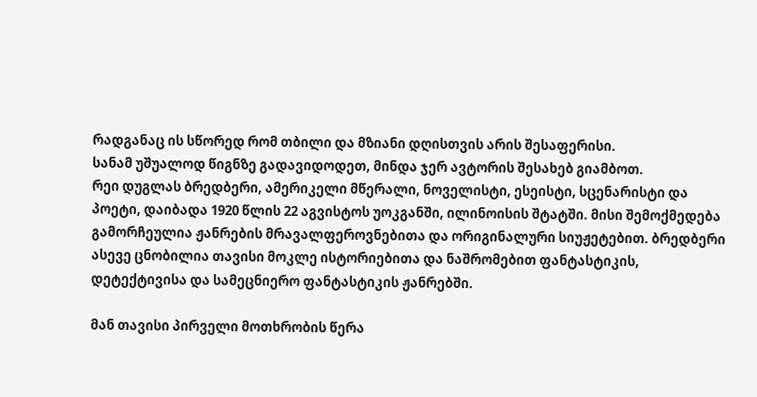რადგანაც ის სწორედ რომ თბილი და მზიანი დღისთვის არის შესაფერისი.
სანამ უშუალოდ წიგნზე გადავიდოდეთ, მინდა ჯერ ავტორის შესახებ გიამბოთ.
რეი დუგლას ბრედბერი, ამერიკელი მწერალი, ნოველისტი, ესეისტი, სცენარისტი და პოეტი, დაიბადა 1920 წლის 22 აგვისტოს უოკგანში, ილინოისის შტატში. მისი შემოქმედება გამორჩეულია ჟანრების მრავალფეროვნებითა და ორიგინალური სიუჟეტებით. ბრედბერი ასევე ცნობილია თავისი მოკლე ისტორიებითა და ნაშრომებით ფანტასტიკის, დეტექტივისა და სამეცნიერო ფანტასტიკის ჟანრებში.

მან თავისი პირველი მოთხრობის წერა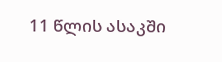11 წლის ასაკში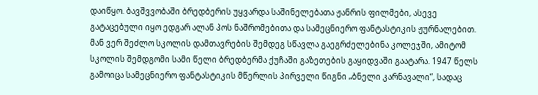დაიწყო. ბავშვვობაში ბრედბერის უყვარდა საშინელებათა ჟანრის ფილმები, ასევე გატაცებული იყო ედგარ ალან პოს ნაშრომებითა და სამეცნიერო ფანტასტიკის ჟურნალებით. მან ვერ შეძლო სკოლის დამთავრების შემდეგ სწავლა გაეგრძელებინა კოლეჯში, ამიტომ სკოლის შემდგომი სამი წელი ბრედბერმა ქუჩაში გაზეთების გაყიდვაში გაატარა. 1947 წელს გამოიცა სამეცნიერო ფანტასტიკის მწერლის პირველი წიგნი „ბნელი კარნავალი“, სადაც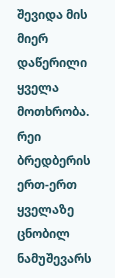შევიდა მის მიერ დაწერილი ყველა მოთხრობა. რეი ბრედბერის ერთ-ერთ ყველაზე ცნობილ ნამუშევარს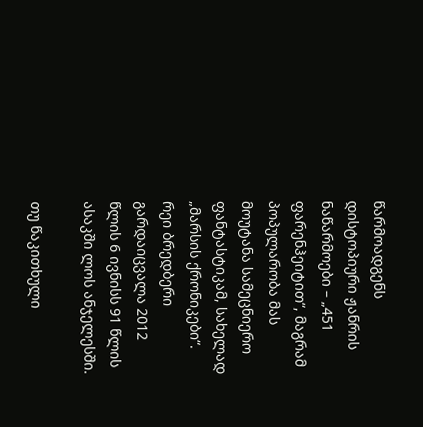წარმოადგენს დისტოპიური ჟანრის ნაწარმოები – „451 ფარენჰეიტით“, მაგრამ პოპულარობა მას მოუტანა სამეცნიერო ფანტასტიკამ, სახელად „მარსის ქრონიკები“. რეი ბრედბერი გარდაიცვალა 2012 წლის 6 ივნისს 91 წლის ასაკში ლოს ანჯელესში.

თუ წაკითხული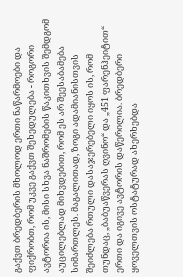გაქვთ ბრედბერის მხოლოდ ერთი ნაწარმოები და ფიქრობთ, რომ უკვე გაქვთ შეხედულება - როგორი ავტორია ის, მისი სხვა ნაშრომების წაკითხვის შემდგომ აუცილებლად მიხვდებით, რომ ეს არ შეესაბამება სიმართლეს. მაგალითად, ზოგი ადამიანისთვის შეიძლება რთული დასაჯერებელი იყოს ის, რომ თუნდაც, „ბაბუაწვერას ღვინო“ და „451 ფარენჰეიტით“ ერთი და იგივე ავტორის დაწერილია. ბრედბერი ყოველთვის ოსტატურად ახერხებდა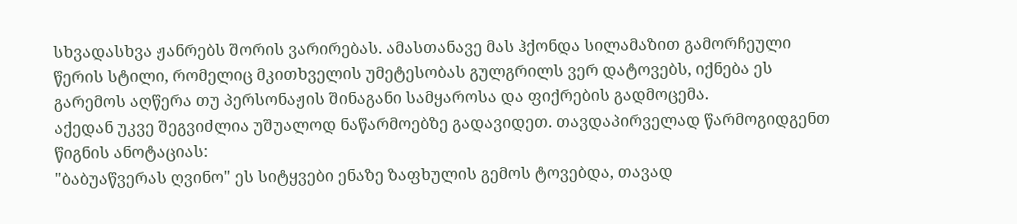სხვადასხვა ჟანრებს შორის ვარირებას. ამასთანავე მას ჰქონდა სილამაზით გამორჩეული წერის სტილი, რომელიც მკითხველის უმეტესობას გულგრილს ვერ დატოვებს, იქნება ეს გარემოს აღწერა თუ პერსონაჟის შინაგანი სამყაროსა და ფიქრების გადმოცემა.
აქედან უკვე შეგვიძლია უშუალოდ ნაწარმოებზე გადავიდეთ. თავდაპირველად წარმოგიდგენთ წიგნის ანოტაციას:
"ბაბუაწვერას ღვინო" ეს სიტყვები ენაზე ზაფხულის გემოს ტოვებდა, თავად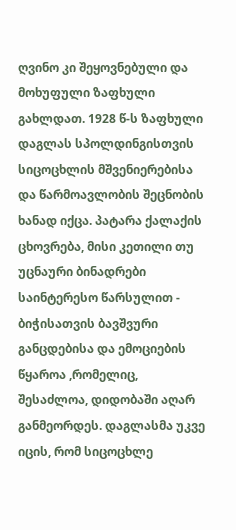ღვინო კი შეყოვნებული და მოხუფული ზაფხული გახლდათ. 1928 წ-ს ზაფხული დაგლას სპოლდინგისთვის სიცოცხლის მშვენიერებისა და წარმოავლობის შეცნობის ხანად იქცა. პატარა ქალაქის ცხოვრება, მისი კეთილი თუ უცნაური ბინადრები საინტერესო წარსულით - ბიჭისათვის ბავშვური განცდებისა და ემოციების წყაროა ,რომელიც, შესაძლოა, დიდობაში აღარ განმეორდეს. დაგლასმა უკვე იცის, რომ სიცოცხლე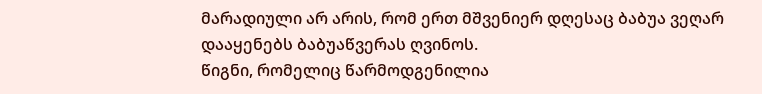მარადიული არ არის, რომ ერთ მშვენიერ დღესაც ბაბუა ვეღარ დააყენებს ბაბუაწვერას ღვინოს.
წიგნი, რომელიც წარმოდგენილია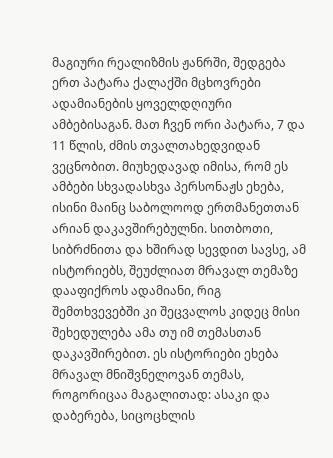მაგიური რეალიზმის ჟანრში, შედგება ერთ პატარა ქალაქში მცხოვრები ადამიანების ყოველდღიური ამბებისაგან. მათ ჩვენ ორი პატარა, 7 და 11 წლის, ძმის თვალთახედვიდან ვეცნობით. მიუხედავად იმისა, რომ ეს ამბები სხვადასხვა პერსონაჟს ეხება, ისინი მაინც საბოლოოდ ერთმანეთთან არიან დაკავშირებულნი. სითბოთი, სიბრძნითა და ხშირად სევდით სავსე, ამ ისტორიებს, შეუძლიათ მრავალ თემაზე დააფიქროს ადამიანი, რიგ შემთხვევებში კი შეცვალოს კიდეც მისი შეხედულება ამა თუ იმ თემასთან დაკავშირებით. ეს ისტორიები ეხება მრავალ მნიშვნელოვან თემას, როგორიცაა მაგალითად: ასაკი და დაბერება, სიცოცხლის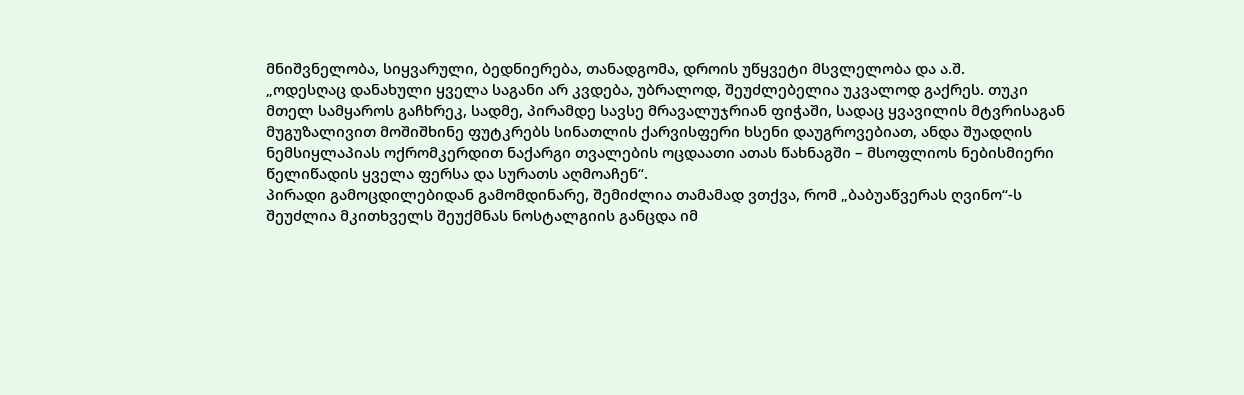მნიშვნელობა, სიყვარული, ბედნიერება, თანადგომა, დროის უწყვეტი მსვლელობა და ა.შ.
„ოდესღაც დანახული ყველა საგანი არ კვდება, უბრალოდ, შეუძლებელია უკვალოდ გაქრეს. თუკი მთელ სამყაროს გაჩხრეკ, სადმე, პირამდე სავსე მრავალუჯრიან ფიჭაში, სადაც ყვავილის მტვრისაგან მუგუზალივით მოშიშხინე ფუტკრებს სინათლის ქარვისფერი ხსენი დაუგროვებიათ, ანდა შუადღის ნემსიყლაპიას ოქრომკერდით ნაქარგი თვალების ოცდაათი ათას წახნაგში – მსოფლიოს ნებისმიერი წელიწადის ყველა ფერსა და სურათს აღმოაჩენ“.
პირადი გამოცდილებიდან გამომდინარე, შემიძლია თამამად ვთქვა, რომ „ბაბუაწვერას ღვინო“-ს შეუძლია მკითხველს შეუქმნას ნოსტალგიის განცდა იმ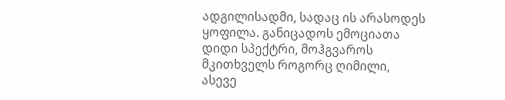ადგილისადმი, სადაც ის არასოდეს ყოფილა. განიცადოს ემოციათა დიდი სპექტრი, მოჰგვაროს მკითხველს როგორც ღიმილი, ასევე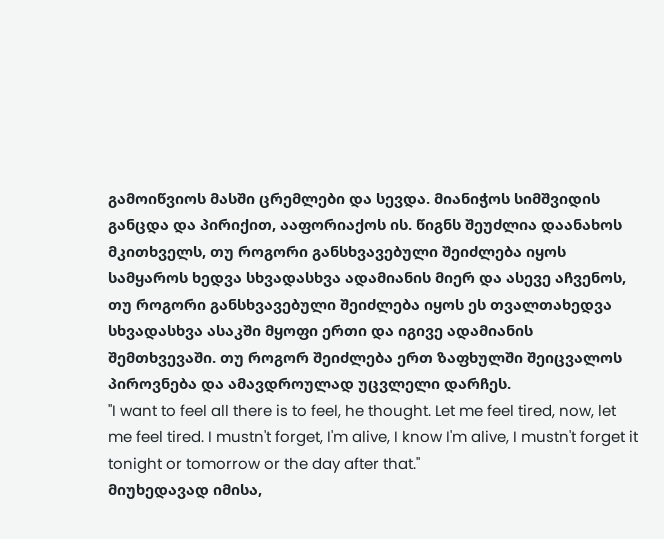გამოიწვიოს მასში ცრემლები და სევდა. მიანიჭოს სიმშვიდის განცდა და პირიქით, ააფორიაქოს ის. წიგნს შეუძლია დაანახოს მკითხველს, თუ როგორი განსხვავებული შეიძლება იყოს სამყაროს ხედვა სხვადასხვა ადამიანის მიერ და ასევე აჩვენოს, თუ როგორი განსხვავებული შეიძლება იყოს ეს თვალთახედვა სხვადასხვა ასაკში მყოფი ერთი და იგივე ადამიანის შემთხვევაში. თუ როგორ შეიძლება ერთ ზაფხულში შეიცვალოს პიროვნება და ამავდროულად უცვლელი დარჩეს.
"I want to feel all there is to feel, he thought. Let me feel tired, now, let me feel tired. I mustn't forget, I'm alive, I know I'm alive, I mustn't forget it tonight or tomorrow or the day after that."
მიუხედავად იმისა,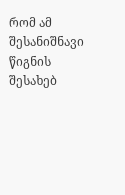რომ ამ შესანიშნავი წიგნის შესახებ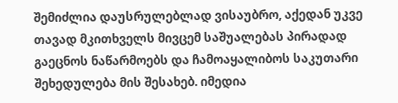შემიძლია დაუსრულებლად ვისაუბრო, აქედან უკვე თავად მკითხველს მივცემ საშუალებას პირადად გაეცნოს ნაწარმოებს და ჩამოაყალიბოს საკუთარი შეხედულება მის შესახებ. იმედია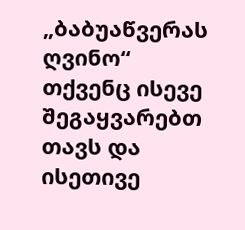„ბაბუაწვერას ღვინო“ თქვენც ისევე შეგაყვარებთ თავს და ისეთივე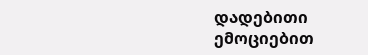დადებითი ემოციებით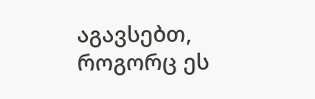აგავსებთ, როგორც ეს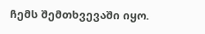ჩემს შემთხვევაში იყო.